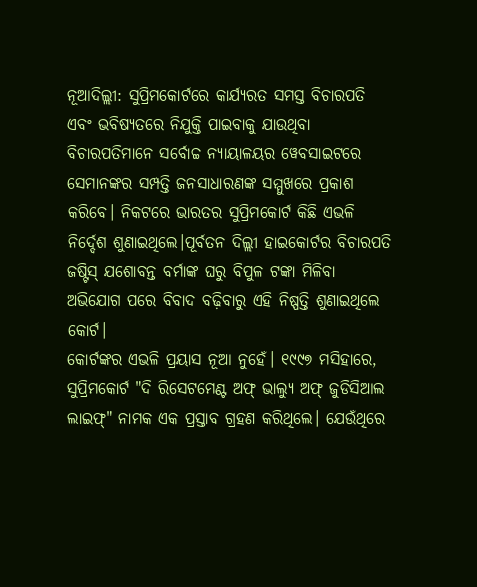ନୂଆଦିଲ୍ଲୀ: ସୁପ୍ରିମକୋର୍ଟରେ କାର୍ଯ୍ୟରତ ସମସ୍ତ ବିଚାରପତି ଏବଂ ଭବିଷ୍ୟତରେ ନିଯୁକ୍ତି ପାଇବାକୁ ଯାଉଥିବା ବିଚାରପତିମାନେ ସର୍ବୋଚ୍ଚ ନ୍ୟାୟାଳୟର ୱେବସାଇଟରେ ସେମାନଙ୍କର ସମ୍ପତ୍ତି ଜନସାଧାରଣଙ୍କ ସମ୍ମୁଖରେ ପ୍ରକାଶ କରିବେ। ନିକଟରେ ଭାରତର ସୁପ୍ରିମକୋର୍ଟ କିଛି ଏଭଳି ନିର୍ଦ୍ଦେଶ ଶୁଣାଇଥିଲେ।ପୂର୍ବତନ ଦିଲ୍ଲୀ ହାଇକୋର୍ଟର ବିଚାରପତି ଜଷ୍ଟିସ୍ ଯଶୋବନ୍ତ ବର୍ମାଙ୍କ ଘରୁ ବିପୁଳ ଟଙ୍କା ମିଳିବା ଅଭିଯୋଗ ପରେ ବିବାଦ ବଢ଼ିବାରୁ ଏହି ନିଷ୍ପତ୍ତି ଶୁଣାଇଥିଲେ କୋର୍ଟ।
କୋର୍ଟଙ୍କର ଏଭଳି ପ୍ରୟାସ ନୂଆ ନୁହେଁ। ୧୯୯୭ ମସିହାରେ, ସୁପ୍ରିମକୋର୍ଟ "ଦି ରିସେଟମେଣ୍ଟ ଅଫ୍ ଭାଲ୍ୟୁ ଅଫ୍ ଜୁଡିସିଆଲ ଲାଇଫ୍" ନାମକ ଏକ ପ୍ରସ୍ତାବ ଗ୍ରହଣ କରିଥିଲେ। ଯେଉଁଥିରେ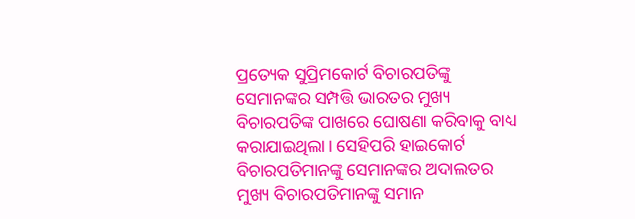ପ୍ରତ୍ୟେକ ସୁପ୍ରିମକୋର୍ଟ ବିଚାରପତିଙ୍କୁ ସେମାନଙ୍କର ସମ୍ପତ୍ତି ଭାରତର ମୁଖ୍ୟ ବିଚାରପତିଙ୍କ ପାଖରେ ଘୋଷଣା କରିବାକୁ ବାଧ୍ୟ କରାଯାଇଥିଲା। ସେହିପରି ହାଇକୋର୍ଟ ବିଚାରପତିମାନଙ୍କୁ ସେମାନଙ୍କର ଅଦାଲତର ମୁଖ୍ୟ ବିଚାରପତିମାନଙ୍କୁ ସମାନ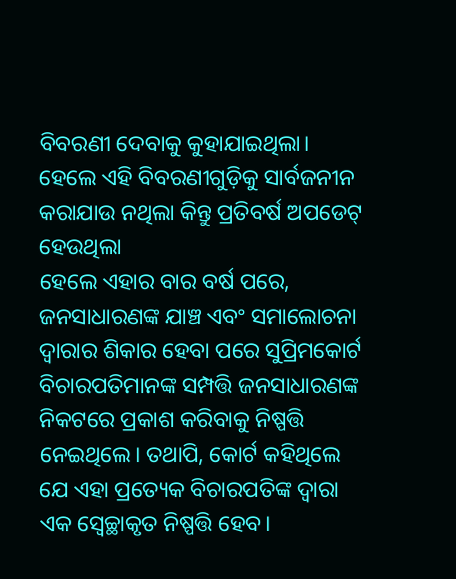ବିବରଣୀ ଦେବାକୁ କୁହାଯାଇଥିଲା। ହେଲେ ଏହି ବିବରଣୀଗୁଡ଼ିକୁ ସାର୍ବଜନୀନ କରାଯାଉ ନଥିଲା କିନ୍ତୁ ପ୍ରତିବର୍ଷ ଅପଡେଟ୍ ହେଉଥିଲା
ହେଲେ ଏହାର ବାର ବର୍ଷ ପରେ, ଜନସାଧାରଣଙ୍କ ଯାଞ୍ଚ ଏବଂ ସମାଲୋଚନା ଦ୍ୱାରାର ଶିକାର ହେବା ପରେ ସୁପ୍ରିମକୋର୍ଟ ବିଚାରପତିମାନଙ୍କ ସମ୍ପତ୍ତି ଜନସାଧାରଣଙ୍କ ନିକଟରେ ପ୍ରକାଶ କରିବାକୁ ନିଷ୍ପତ୍ତି ନେଇଥିଲେ। ତଥାପି, କୋର୍ଟ କହିଥିଲେ ଯେ ଏହା ପ୍ରତ୍ୟେକ ବିଚାରପତିଙ୍କ ଦ୍ୱାରା ଏକ ସ୍ୱେଚ୍ଛାକୃତ ନିଷ୍ପତ୍ତି ହେବ।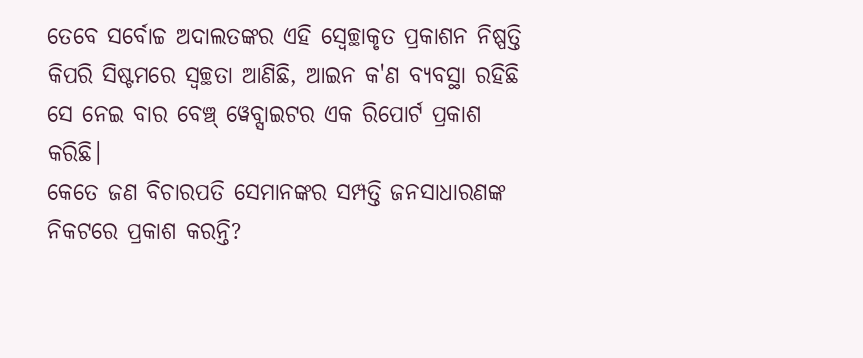ତେବେ ସର୍ବୋଚ୍ଚ ଅଦାଲତଙ୍କର ଏହି ସ୍ୱେଚ୍ଛାକୃତ ପ୍ରକାଶନ ନିଷ୍ପତ୍ତି କିପରି ସିଷ୍ଟମରେ ସ୍ୱଚ୍ଛତା ଆଣିଛି, ଆଇନ କ'ଣ ବ୍ୟବସ୍ଥା ରହିଛି ସେ ନେଇ ବାର ବେଞ୍ଚ୍ ୱେବ୍ସାଇଟର ଏକ ରିପୋର୍ଟ ପ୍ରକାଶ କରିଛି।
କେତେ ଜଣ ବିଚାରପତି ସେମାନଙ୍କର ସମ୍ପତ୍ତି ଜନସାଧାରଣଙ୍କ ନିକଟରେ ପ୍ରକାଶ କରନ୍ତି?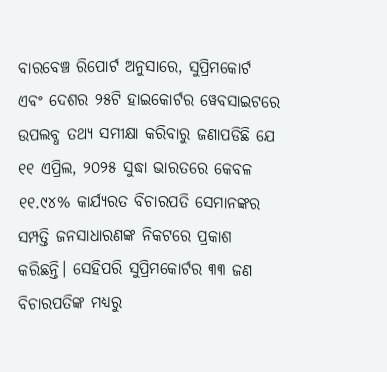ବାରବେଞ୍ଚ ରିପୋର୍ଟ ଅନୁସାରେ, ସୁପ୍ରିମକୋର୍ଟ ଏବଂ ଦେଶର ୨୫ଟି ହାଇକୋର୍ଟର ୱେବସାଇଟରେ ଉପଲବ୍ଧ ତଥ୍ୟ ସମୀକ୍ଷା କରିବାରୁ ଜଣାପଡିଛି ଯେ ୧୧ ଏପ୍ରିଲ, ୨୦୨୫ ସୁଦ୍ଧା ଭାରତରେ କେବଳ ୧୧.୯୪% କାର୍ଯ୍ୟରତ ବିଚାରପତି ସେମାନଙ୍କର ସମ୍ପତ୍ତି ଜନସାଧାରଣଙ୍କ ନିକଟରେ ପ୍ରକାଶ କରିଛନ୍ତି। ସେହିପରି ସୁପ୍ରିମକୋର୍ଟର ୩୩ ଜଣ ବିଚାରପତିଙ୍କ ମଧ୍ୟରୁ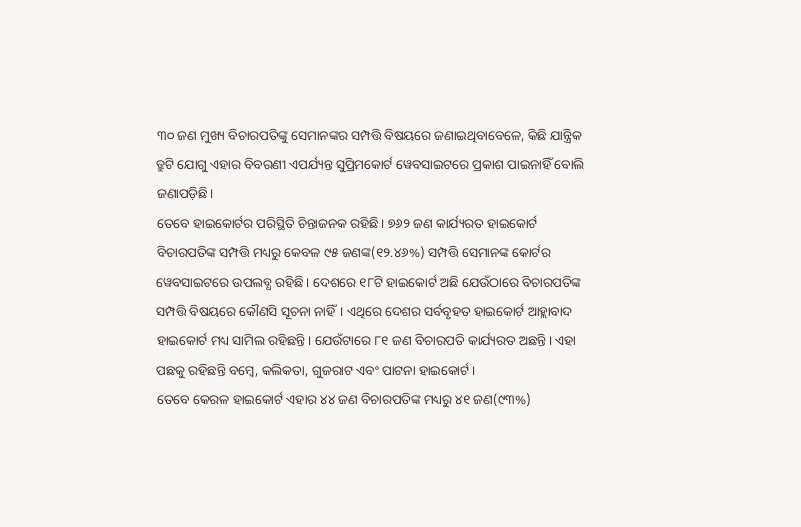୩୦ ଜଣ ମୁଖ୍ୟ ବିଚାରପତିଙ୍କୁ ସେମାନଙ୍କର ସମ୍ପତ୍ତି ବିଷୟରେ ଜଣାଇଥିବାବେଳେ, କିଛି ଯାନ୍ତ୍ରିକ ତ୍ରୁଟି ଯୋଗୁ ଏହାର ବିବରଣୀ ଏପର୍ଯ୍ୟନ୍ତ ସୁପ୍ରିମକୋର୍ଟ ୱେବସାଇଟରେ ପ୍ରକାଶ ପାଇନାହିଁ ବୋଲି ଜଣାପଡ଼ିଛି।
ତେବେ ହାଇକୋର୍ଟର ପରିସ୍ଥିତି ଚିନ୍ତାଜନକ ରହିଛି। ୭୬୨ ଜଣ କାର୍ଯ୍ୟରତ ହାଇକୋର୍ଟ ବିଚାରପତିଙ୍କ ସମ୍ପତ୍ତି ମଧ୍ୟରୁ କେବଳ ୯୫ ଜଣଙ୍କ(୧୨.୪୬%) ସମ୍ପତ୍ତି ସେମାନଙ୍କ କୋର୍ଟର ୱେବସାଇଟରେ ଉପଲବ୍ଧ ରହିଛି। ଦେଶରେ ୧୮ଟି ହାଇକୋର୍ଟ ଅଛି ଯେଉଁଠାରେ ବିଚାରପତିଙ୍କ ସମ୍ପତ୍ତି ବିଷୟରେ କୌଣସି ସୂଚନା ନାହିଁ। ଏଥିରେ ଦେଶର ସର୍ବବୃହତ ହାଇକୋର୍ଟ ଆହ୍ଲାବାଦ ହାଇକୋର୍ଟ ମଧ୍ୟ ସାମିଲ ରହିଛନ୍ତି। ଯେଉଁଟାରେ ୮୧ ଜଣ ବିଚାରପତି କାର୍ଯ୍ୟରତ ଅଛନ୍ତି। ଏହା ପଛକୁ ରହିଛନ୍ତି ବମ୍ବେ, କଲିକତା, ଗୁଜରାଟ ଏବଂ ପାଟନା ହାଇକୋର୍ଟ।
ତେବେ କେରଳ ହାଇକୋର୍ଟ ଏହାର ୪୪ ଜଣ ବିଚାରପତିଙ୍କ ମଧ୍ୟରୁ ୪୧ ଜଣ(୯୩%)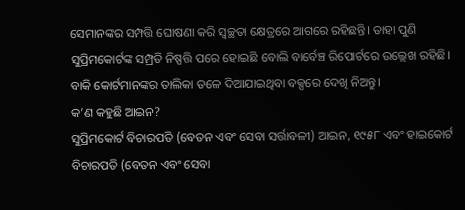ସେମାନଙ୍କର ସମ୍ପତ୍ତି ଘୋଷଣା କରି ସ୍ୱଚ୍ଛତା କ୍ଷେତ୍ରରେ ଆଗରେ ରହିଛନ୍ତି। ତାହା ପୁଣି ସୁପ୍ରିମକୋର୍ଟଙ୍କ ସମ୍ପ୍ରତି ନିଷ୍ପତ୍ତି ପରେ ହୋଇଛି ବୋଲି ବାର୍ବେଞ୍ଚ ରିପୋର୍ଟରେ ଉଲ୍ଲେଖ ରହିଛି।
ବାକି କୋର୍ଟମାନଙ୍କର ତାଲିକା ତଳେ ଦିଆଯାଇଥିବା ବକ୍ସରେ ଦେଖି ନିଅନ୍ତୁ।
କ’ଣ କହୁଛି ଆଇନ?
ସୁପ୍ରିମକୋର୍ଟ ବିଚାରପତି (ବେତନ ଏବଂ ସେବା ସର୍ତ୍ତାବଳୀ) ଆଇନ, ୧୯୫୮ ଏବଂ ହାଇକୋର୍ଟ ବିଚାରପତି (ବେତନ ଏବଂ ସେବା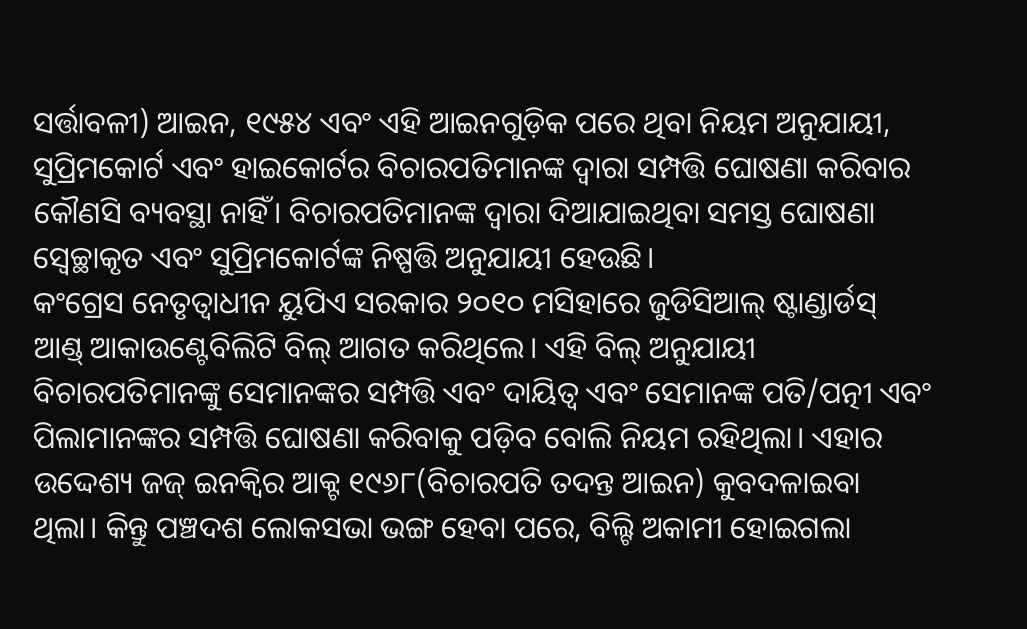ସର୍ତ୍ତାବଳୀ) ଆଇନ, ୧୯୫୪ ଏବଂ ଏହି ଆଇନଗୁଡ଼ିକ ପରେ ଥିବା ନିୟମ ଅନୁଯାୟୀ, ସୁପ୍ରିମକୋର୍ଟ ଏବଂ ହାଇକୋର୍ଟର ବିଚାରପତିମାନଙ୍କ ଦ୍ୱାରା ସମ୍ପତ୍ତି ଘୋଷଣା କରିବାର କୌଣସି ବ୍ୟବସ୍ଥା ନାହିଁ। ବିଚାରପତିମାନଙ୍କ ଦ୍ୱାରା ଦିଆଯାଇଥିବା ସମସ୍ତ ଘୋଷଣା ସ୍ୱେଚ୍ଛାକୃତ ଏବଂ ସୁପ୍ରିମକୋର୍ଟଙ୍କ ନିଷ୍ପତ୍ତି ଅନୁଯାୟୀ ହେଉଛି।
କଂଗ୍ରେସ ନେତୃତ୍ୱାଧୀନ ୟୁପିଏ ସରକାର ୨୦୧୦ ମସିହାରେ ଜୁଡିସିଆଲ୍ ଷ୍ଟାଣ୍ଡାର୍ଡସ୍ ଆଣ୍ଡ୍ ଆକାଉଣ୍ଟେବିଲିଟି ବିଲ୍ ଆଗତ କରିଥିଲେ। ଏହି ବିଲ୍ ଅନୁଯାୟୀ ବିଚାରପତିମାନଙ୍କୁ ସେମାନଙ୍କର ସମ୍ପତ୍ତି ଏବଂ ଦାୟିତ୍ୱ ଏବଂ ସେମାନଙ୍କ ପତି/ପତ୍ନୀ ଏବଂ ପିଲାମାନଙ୍କର ସମ୍ପତ୍ତି ଘୋଷଣା କରିବାକୁ ପଡ଼ିବ ବୋଲି ନିୟମ ରହିଥିଲା। ଏହାର ଉଦ୍ଦେଶ୍ୟ ଜଜ୍ ଇନକ୍ୱିର ଆକ୍ଟ ୧୯୬୮(ବିଚାରପତି ତଦନ୍ତ ଆଇନ) କୁବଦଳାଇବା ଥିଲା। କିନ୍ତୁ ପଞ୍ଚଦଶ ଲୋକସଭା ଭଙ୍ଗ ହେବା ପରେ, ବିଲ୍ଟି ଅକାମୀ ହୋଇଗଲା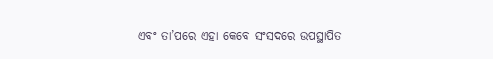ଏବଂ ତା’ପରେ ଏହା କେବେ ସଂସଦରେ ଉପସ୍ଥାପିତ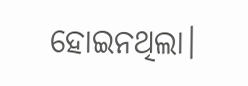ହୋଇନଥିଲା।